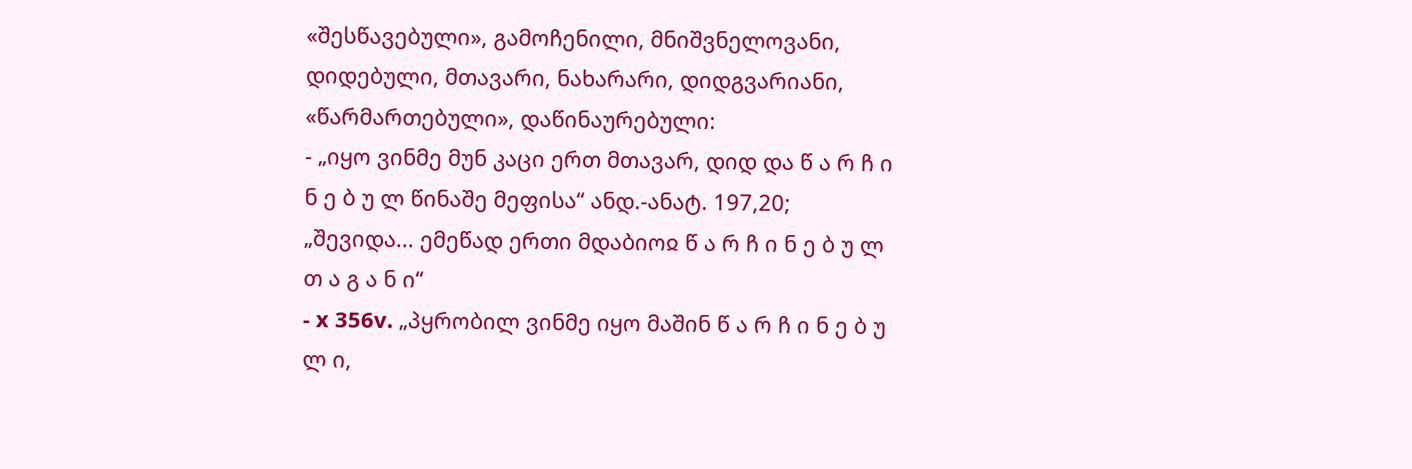«შესწავებული», გამოჩენილი, მნიშვნელოვანი, დიდებული, მთავარი, ნახარარი, დიდგვარიანი, «წარმართებული», დაწინაურებული:
- „იყო ვინმე მუნ კაცი ერთ მთავარ, დიდ და წ ა რ ჩ ი ნ ე ბ უ ლ წინაშე მეფისა“ ანდ.-ანატ. 197,20; „შევიდა... ემეწად ერთი მდაბიოჲ წ ა რ ჩ ი ნ ე ბ უ ლ თ ა გ ა ნ ი“
- x 356v. „პყრობილ ვინმე იყო მაშინ წ ა რ ჩ ი ნ ე ბ უ ლ ი,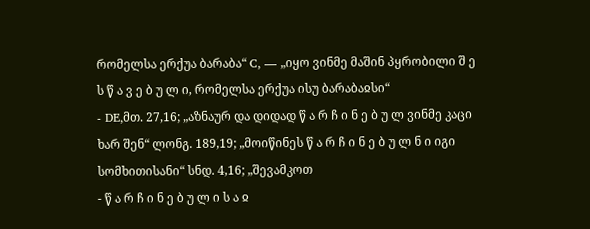რომელსა ერქუა ბარაბა“ C, — „იყო ვინმე მაშინ პყრობილი შ ე ს წ ა ვ ე ბ უ ლ ი, რომელსა ერქუა ისუ ბარაბაჲსი“
- DE,მთ. 27,16; „აზნაურ და დიდად წ ა რ ჩ ი ნ ე ბ უ ლ ვინმე კაცი ხარ შენ“ ლონგ. 189,19; „მოიწინეს წ ა რ ჩ ი ნ ე ბ უ ლ ნ ი იგი სომხითისანი“ სნდ. 4,16; „შევამკოთ
- წ ა რ ჩ ი ნ ე ბ უ ლ ი ს ა ჲ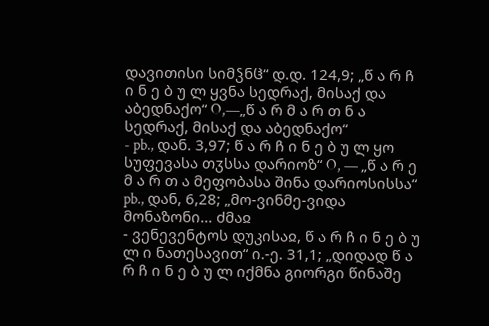დავითისი სიმჴნჱ“ დ.დ. 124,9; „წ ა რ ჩ ი ნ ე ბ უ ლ ყვნა სედრაქ, მისაქ და აბედნაქო“ O,—„წ ა რ მ ა რ თ ნ ა სედრაქ, მისაქ და აბედნაქო“
- pb., დან. 3,97; წ ა რ ჩ ი ნ ე ბ უ ლ ყო სუფევასა თჳსსა დარიოზ“ O, — „წ ა რ ე მ ა რ თ ა მეფობასა შინა დარიოსისსა“ pb., დან, 6,28; „მო-ვინმე-ვიდა მონაზონი... ძმაჲ
- ვენევენტოს დუკისაჲ, წ ა რ ჩ ი ნ ე ბ უ ლ ი ნათესავით“ ი.-ე. 31,1; „დიდად წ ა რ ჩ ი ნ ე ბ უ ლ იქმნა გიორგი წინაშე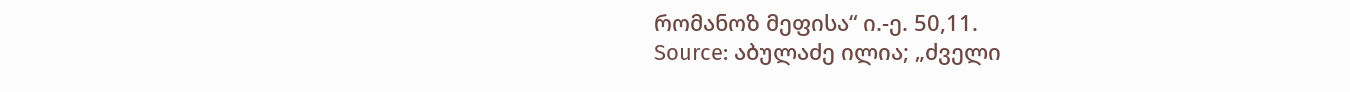რომანოზ მეფისა“ ი.-ე. 50,11.
Source: აბულაძე ილია; „ძველი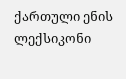ქართული ენის ლექსიკონი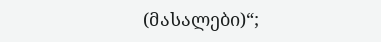(მასალები)“;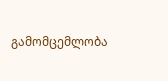გამომცემლობა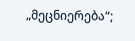„მეცნიერება“;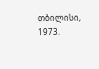თბილისი, 1973.